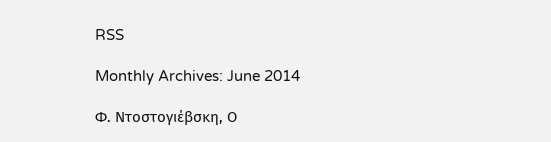RSS

Monthly Archives: June 2014

Φ. Ντοστογιέβσκη, Ο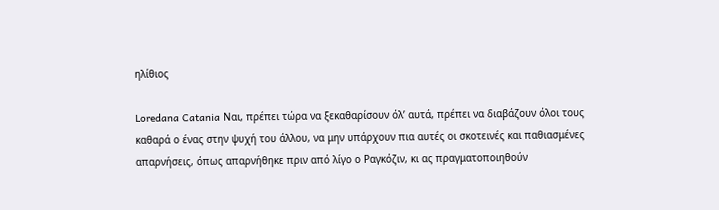ηλίθιος

Loredana Catania Ναι, πρέπει τώρα να ξεκαθαρίσουν όλ’ αυτά, πρέπει να διαβάζουν όλοι τους καθαρά ο ένας στην ψυχή του άλλου, να μην υπάρχουν πια αυτές οι σκοτεινές και παθιασμένες απαρνήσεις, όπως απαρνήθηκε πριν από λίγο ο Ραγκόζιν, κι ας πραγματοποιηθούν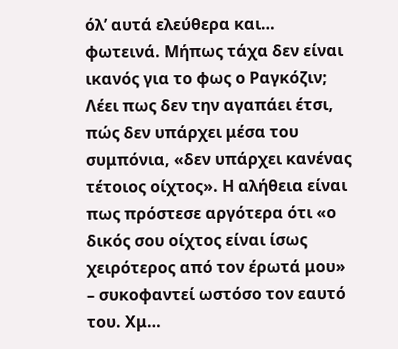όλ’ αυτά ελεύθερα και… φωτεινά. Μήπως τάχα δεν είναι ικανός για το φως ο Ραγκόζιν; Λέει πως δεν την αγαπάει έτσι, πώς δεν υπάρχει μέσα του συμπόνια, «δεν υπάρχει κανένας τέτοιος οίχτος». Η αλήθεια είναι πως πρόστεσε αργότερα ότι «ο δικός σου οίχτος είναι ίσως χειρότερος από τον έρωτά μου» – συκοφαντεί ωστόσο τον εαυτό του. Χμ…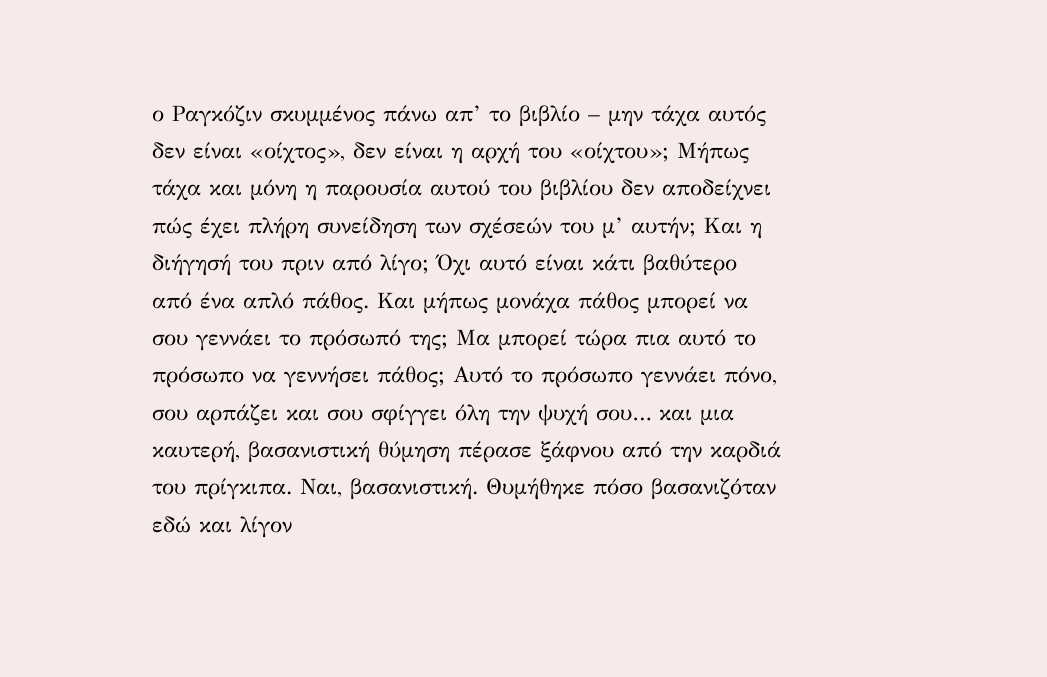ο Ραγκόζιν σκυμμένος πάνω απ’ το βιβλίο – μην τάχα αυτός δεν είναι «οίχτος», δεν είναι η αρχή του «οίχτου»; Μήπως τάχα και μόνη η παρουσία αυτού του βιβλίου δεν αποδείχνει πώς έχει πλήρη συνείδηση των σχέσεών του μ’ αυτήν; Kαι η διήγησή του πριν από λίγο; Όχι αυτό είναι κάτι βαθύτερο από ένα απλό πάθος. Και μήπως μονάχα πάθος μπορεί να σου γεννάει το πρόσωπό της; Μα μπορεί τώρα πια αυτό το πρόσωπο να γεννήσει πάθος; Αυτό το πρόσωπο γεννάει πόνο, σου αρπάζει και σου σφίγγει όλη την ψυχή σου… και μια καυτερή, βασανιστική θύμηση πέρασε ξάφνου από την καρδιά του πρίγκιπα. Ναι, βασανιστική. Θυμήθηκε πόσο βασανιζόταν εδώ και λίγον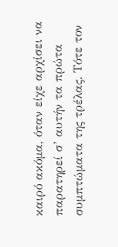καιρό ακόμα, όταν είχε αρχίσει να παρατηρεί σ’ αυτήν τα πρώτα συμπτώματα της τρέλας. Τότε τον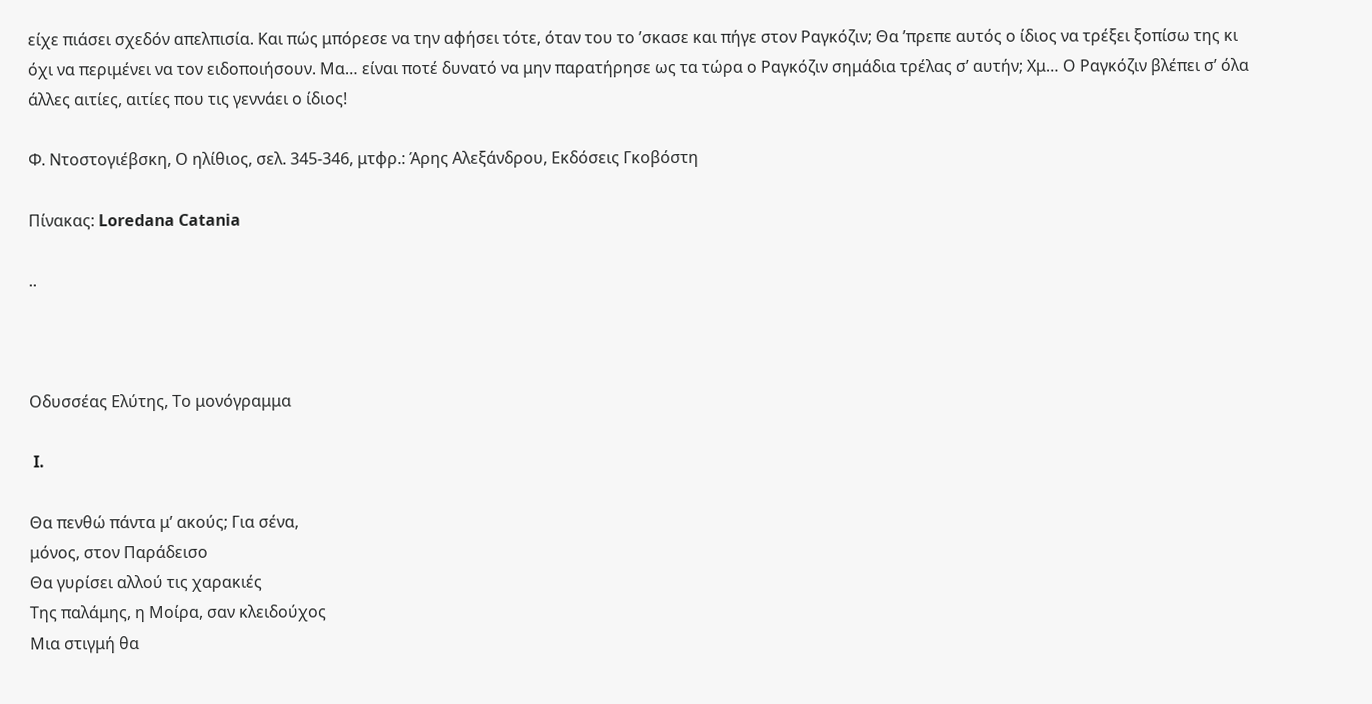είχε πιάσει σχεδόν απελπισία. Και πώς μπόρεσε να την αφήσει τότε, όταν του το ’σκασε και πήγε στον Ραγκόζιν; Θα ’πρεπε αυτός ο ίδιος να τρέξει ξοπίσω της κι όχι να περιμένει να τον ειδοποιήσουν. Μα… είναι ποτέ δυνατό να μην παρατήρησε ως τα τώρα ο Ραγκόζιν σημάδια τρέλας σ’ αυτήν; Xμ… Ο Ραγκόζιν βλέπει σ’ όλα άλλες αιτίες, αιτίες που τις γεννάει ο ίδιος!

Φ. Ντοστογιέβσκη, Ο ηλίθιος, σελ. 345-346, μτφρ.: Άρης Αλεξάνδρου, Εκδόσεις Γκοβόστη

Πίνακας: Loredana Catania

..



Οδυσσέας Ελύτης, Το μονόγραμμα

 I.

Θα πενθώ πάντα μ’ ακούς; Για σένα,
μόνος, στον Παράδεισο
Θα γυρίσει αλλού τις χαρακιές
Της παλάμης, η Μοίρα, σαν κλειδούχος
Μια στιγμή θα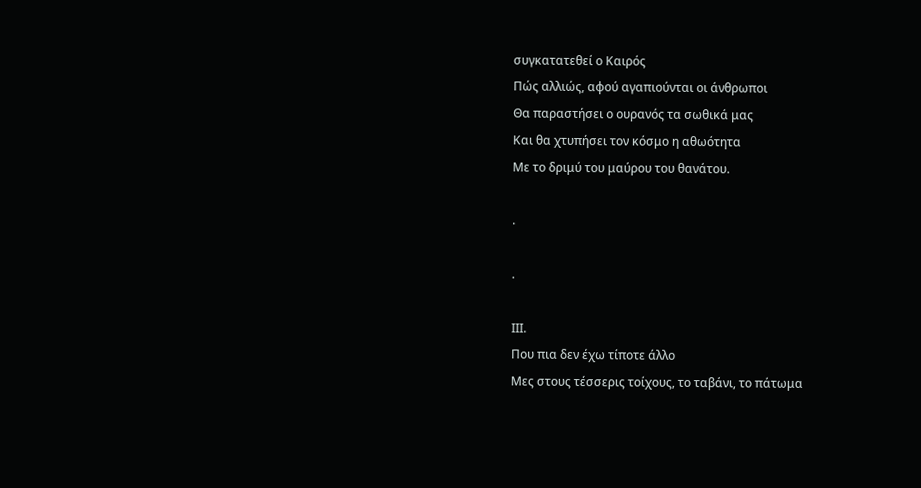συγκατατεθεί ο Καιρός
Πώς αλλιώς, αφού αγαπιούνται οι άνθρωποι
Θα παραστήσει ο ουρανός τα σωθικά μας
Και θα χτυπήσει τον κόσμο η αθωότητα
Με το δριμύ του μαύρου του θανάτου.

.

.

ΙΙΙ.
Που πια δεν έχω τίποτε άλλο
Μες στους τέσσερις τοίχους, το ταβάνι, το πάτωμα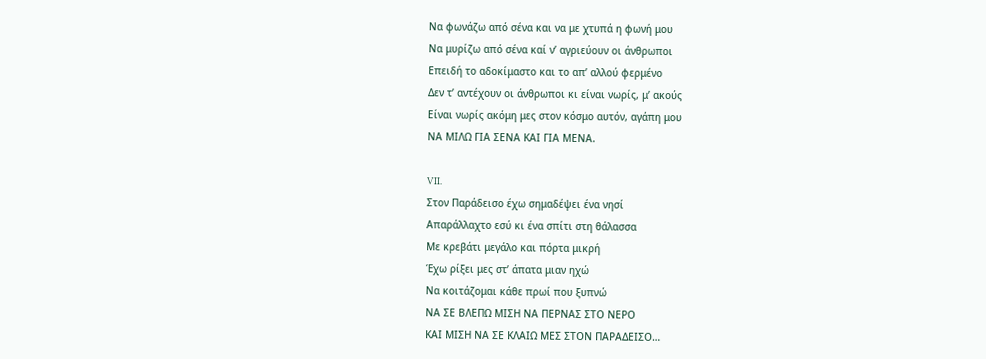Να φωνάζω από σένα και να με χτυπά η φωνή μου
Να μυρίζω από σένα καί ν’ αγριεύουν οι άνθρωποι
Επειδή το αδοκίμαστο και το απ’ αλλού φερμένο
Δεν τ’ αντέχουν οι άνθρωποι κι είναι νωρίς, μ’ ακούς
Είναι νωρίς ακόμη μες στον κόσμο αυτόν, αγάπη μου
ΝΑ ΜΙΛΩ ΓΙΑ ΣΕΝΑ ΚΑΙ ΓΙΑ ΜΕΝΑ.

VII.
Στον Παράδεισο έχω σημαδέψει ένα νησί
Απαράλλαχτο εσύ κι ένα σπίτι στη θάλασσα
Με κρεβάτι μεγάλο και πόρτα μικρή
Έχω ρίξει μες στ’ άπατα μιαν ηχώ
Να κοιτάζομαι κάθε πρωί που ξυπνώ
ΝΑ ΣΕ ΒΛΕΠΩ ΜΙΣΗ ΝΑ ΠΕΡΝΑΣ ΣΤΟ ΝΕΡΟ
ΚΑΙ ΜΙΣΗ ΝΑ ΣΕ ΚΛΑΙΩ ΜΕΣ ΣΤΟΝ ΠΑΡΑΔΕΙΣΟ…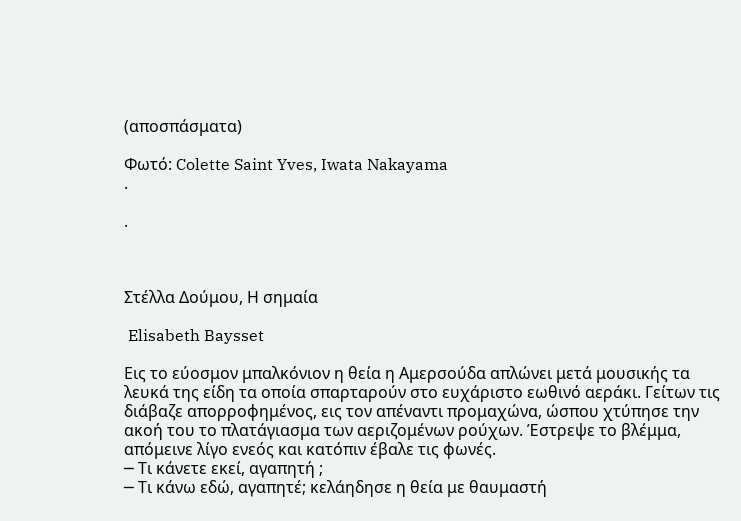(αποσπάσματα)

Φωτό: Colette Saint Yves, Iwata Nakayama
.

.



Στέλλα Δούμου, Η σημαία

 Elisabeth Baysset

Εις το εύοσμον μπαλκόνιον η θεία η Αμερσούδα απλώνει μετά μουσικής τα λευκά της είδη τα οποία σπαρταρούν στο ευχάριστο εωθινό αεράκι. Γείτων τις διάβαζε απορροφημένος, εις τον απέναντι προμαχώνα, ώσπου χτύπησε την ακοή του το πλατάγιασμα των αεριζομένων ρούχων. Έστρεψε το βλέμμα, απόμεινε λίγο ενεός και κατόπιν έβαλε τις φωνές.
─ Τι κάνετε εκεί, αγαπητή ;
─ Τι κάνω εδώ, αγαπητέ; κελάηδησε η θεία με θαυμαστή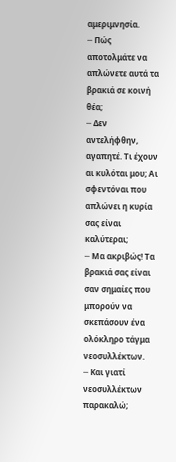αμεριμνησία.
─ Πώς αποτολμάτε να απλώνετε αυτά τα βρακιά σε κοινή θέα;
─ Δεν αντελήφθην, αγαπητέ. Τι έχουν αι κυλόται μου; Αι σφεντόναι που απλώνει η κυρία σας είναι καλύτεραι;
─ Μα ακριβώς! Τα βρακιά σας είναι σαν σημαίες που μπορούν να σκεπάσουν ένα ολόκληρο τάγμα νεοσυλλέκτων.
─ Και γιατί νεοσυλλέκτων παρακαλώ;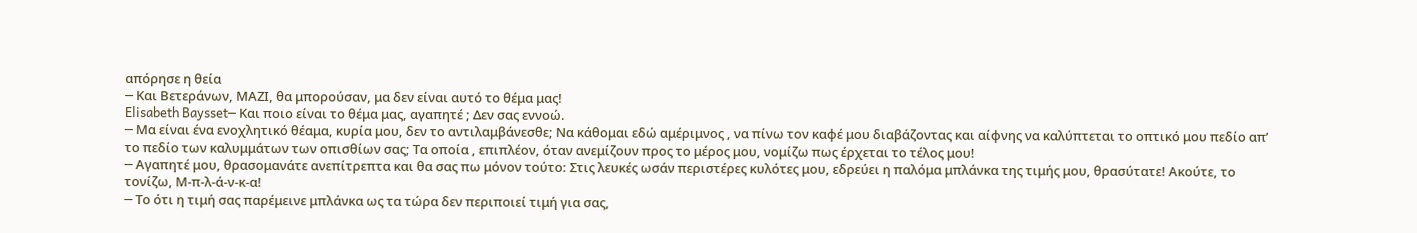απόρησε η θεία
─ Και Βετεράνων, ΜΑΖΙ, θα μπορούσαν, μα δεν είναι αυτό το θέμα μας!
Elisabeth Baysset─ Και ποιο είναι το θέμα μας, αγαπητέ ; Δεν σας εννοώ.
─ Μα είναι ένα ενοχλητικό θέαμα, κυρία μου, δεν το αντιλαμβάνεσθε; Να κάθομαι εδώ αμέριμνος , να πίνω τον καφέ μου διαβάζοντας και αίφνης να καλύπτεται το οπτικό μου πεδίο απ’ το πεδίο των καλυμμάτων των οπισθίων σας; Τα οποία , επιπλέον, όταν ανεμίζουν προς το μέρος μου, νομίζω πως έρχεται το τέλος μου!
─ Αγαπητέ μου, θρασομανάτε ανεπίτρεπτα και θα σας πω μόνον τούτο: Στις λευκές ωσάν περιστέρες κυλότες μου, εδρεύει η παλόμα μπλάνκα της τιμής μου, θρασύτατε! Ακούτε, το τονίζω, Μ-π-λ-ά-ν-κ-α!
─ Το ότι η τιμή σας παρέμεινε μπλάνκα ως τα τώρα δεν περιποιεί τιμή για σας,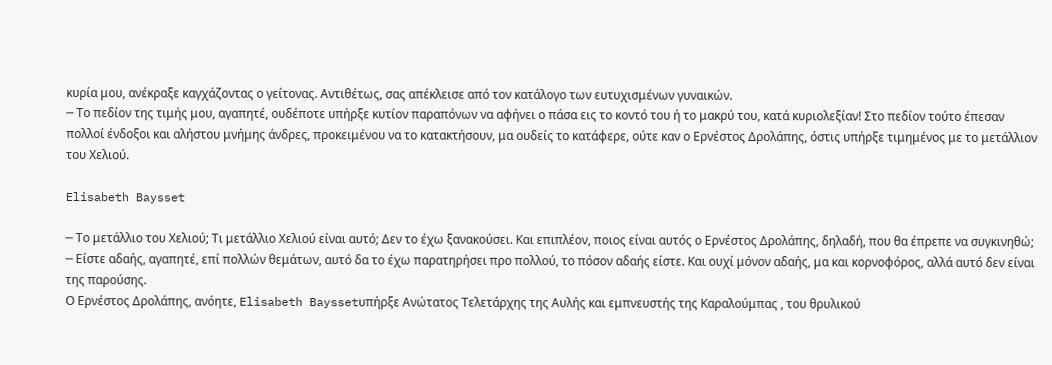κυρία μου, ανέκραξε καγχάζοντας ο γείτονας. Αντιθέτως, σας απέκλεισε από τον κατάλογο των ευτυχισμένων γυναικών.
─ Το πεδίον της τιμής μου, αγαπητέ, ουδέποτε υπήρξε κυτίον παραπόνων να αφήνει ο πάσα εις το κοντό του ή το μακρύ του, κατά κυριολεξίαν! Στο πεδίον τούτο έπεσαν πολλοί ένδοξοι και αλήστου μνήμης άνδρες, προκειμένου να το κατακτήσουν, μα ουδείς το κατάφερε, ούτε καν ο Ερνέστος Δρολάπης, όστις υπήρξε τιμημένος με το μετάλλιον του Χελιού.

Elisabeth Baysset

─ Το μετάλλιο του Χελιού; Τι μετάλλιο Χελιού είναι αυτό; Δεν το έχω ξανακούσει. Και επιπλέον, ποιος είναι αυτός ο Ερνέστος Δρολάπης, δηλαδή, που θα έπρεπε να συγκινηθώ;
─ Είστε αδαής, αγαπητέ, επί πολλών θεμάτων, αυτό δα το έχω παρατηρήσει προ πολλού, το πόσον αδαής είστε. Και ουχί μόνον αδαής, μα και κορνοφόρος, αλλά αυτό δεν είναι της παρούσης.
Ο Ερνέστος Δρολάπης, ανόητε, Elisabeth Bayssetυπήρξε Ανώτατος Τελετάρχης της Αυλής και εμπνευστής της Καραλούμπας , του θρυλικού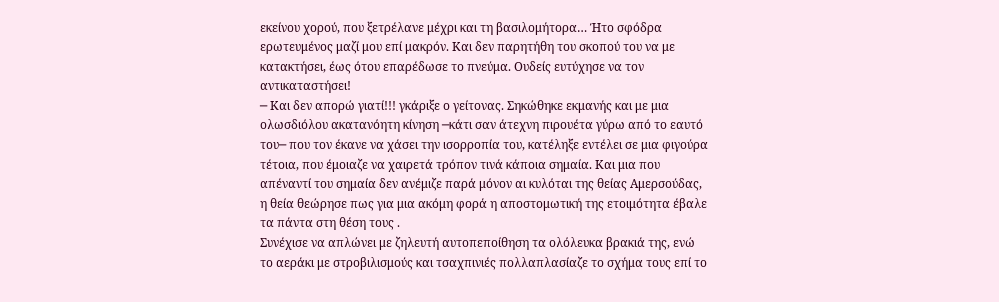εκείνου χορού, που ξετρέλανε μέχρι και τη βασιλομήτορα… Ήτο σφόδρα ερωτευμένος μαζί μου επί μακρόν. Και δεν παρητήθη του σκοπού του να με κατακτήσει, έως ότου επαρέδωσε το πνεύμα. Ουδείς ευτύχησε να τον αντικαταστήσει!
─ Και δεν απορώ γιατί!!! γκάριξε ο γείτονας. Σηκώθηκε εκμανής και με μια ολωσδιόλου ακατανόητη κίνηση ─κάτι σαν άτεχνη πιρουέτα γύρω από το εαυτό του─ που τον έκανε να χάσει την ισορροπία του, κατέληξε εντέλει σε μια φιγούρα τέτοια, που έμοιαζε να χαιρετά τρόπον τινά κάποια σημαία. Και μια που απέναντί του σημαία δεν ανέμιζε παρά μόνον αι κυλόται της θείας Αμερσούδας, η θεία θεώρησε πως για μια ακόμη φορά η αποστομωτική της ετοιμότητα έβαλε τα πάντα στη θέση τους .
Συνέχισε να απλώνει με ζηλευτή αυτοπεποίθηση τα ολόλευκα βρακιά της, ενώ το αεράκι με στροβιλισμούς και τσαχπινιές πολλαπλασίαζε το σχήμα τους επί το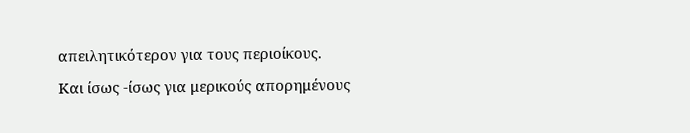απειλητικότερον για τους περιοίκους.
Και ίσως -ίσως για μερικούς απορημένους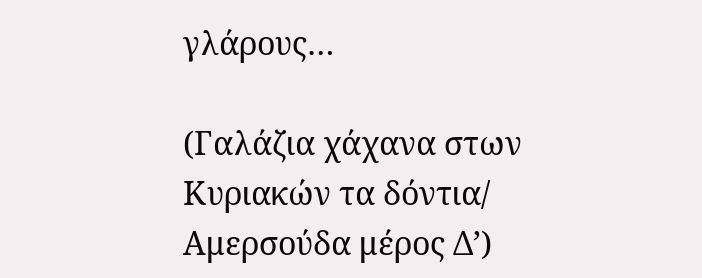γλάρους…

(Γαλάζια χάχανα στων Κυριακών τα δόντια/ Αμερσούδα μέρος Δ’)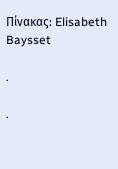Πίνακας: Elisabeth Baysset

.

.